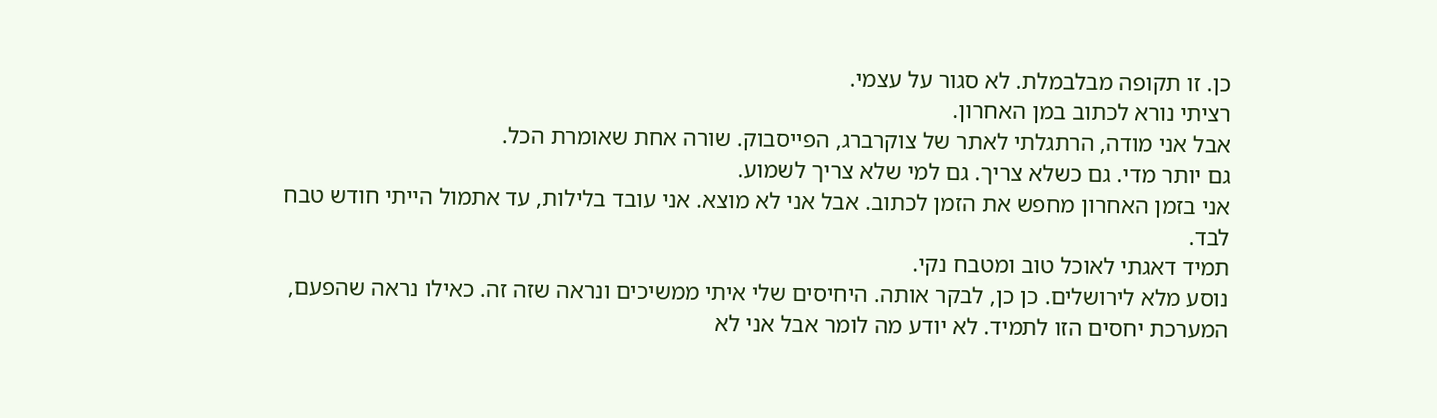כן. זו תקופה מבלבמלת. לא סגור על עצמי.
רציתי נורא לכתוב במן האחרון.
אבל אני מודה, הרתגלתי לאתר של צוקרברג, הפייסבוק. שורה אחת שאומרת הכל.
גם יותר מדי. גם כשלא צריך. גם למי שלא צריך לשמוע.
אני בזמן האחרון מחפש את הזמן לכתוב. אבל אני לא מוצא. אני עובד בלילות, עד אתמול הייתי חודש טבח לבד.
תמיד דאגתי לאוכל טוב ומטבח נקי.
נוסע מלא לירושלים. כן כן, לבקר אותה. היחיסים שלי איתי ממשיכים ונראה שזה זה. כאילו נראה שהפעם,
המערכת יחסים הזו לתמיד. לא יודע מה לומר אבל אני לא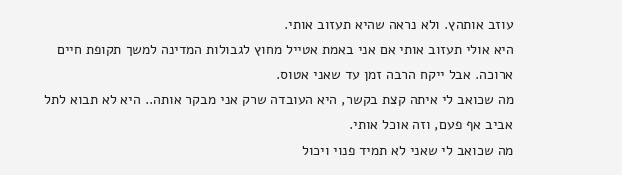עוזב אותהץ. ולא נראה שהיא תעזוב אותי.
היא אולי תעזוב אותי אם אני באמת אטייל מחוץ לגבולות המדינה למשך תקופת חיים ארוכה. אבל ייקח הרבה זמן עד שאני אטוס.
מה שכואב לי איתה קצת בקשר, היא העובדה שרק אני מבקר אותה.. היא לא תבוא לתל אביב אף פעם, וזה אוכל אותי.
מה שכואב לי שאני לא תמיד פנוי ויכול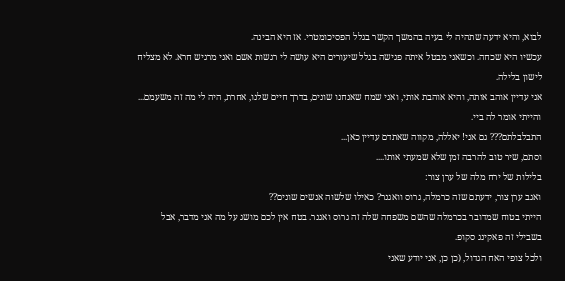לבוא, והיא ידעה שתהיה לי בעיה בהמשך הקשר בגלל הפסיכומטרי. אז היא הבינה.
עכשיו היא שכחה. וכשאני מבטל איתה פגישה בגלל שיעורים היא עושה לי רגשות אשם ואני מרגיש חרא. לא מצליח לישון בלילה.
אני עדיין אוהב אותה, והיא אוהבת אותי, ואני שמח שאנחנו שונים, בדרך חיים שלנו, אחרת, היה לי מה זה משעמם... והייתי אומר לה ביי.
התבלבלתם??? גם אני! יאללה, מקווה שאתדם עדיין כאן...
וסתם, שיר טוב להרבה זמן שלא שמעתי אותו....
בלילות של ירח מלה של ערן צור:
ואגב ערן צור, ידעתם שזה כרמלה, גרוס וואגנר? כאילו שלשוה אנשים שונים??
הייתי בטוח שמדובר בכרמלה שהשם משפחה שלה זה גרוס ואגנר. בטח אין לכם מושג על מה אני מדבר, אבל בשבילי זה פאקינג סקופ.
ולכל צופי האח הגדול, (כן כן, אני יודע שאני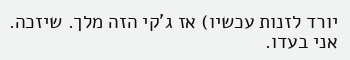יורד לזנות עכשיו) אז ג'קי הזה מלך. שיזכה. אני בעדו.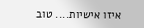איזו אישיות.... טוב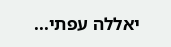יאללה עפתי...